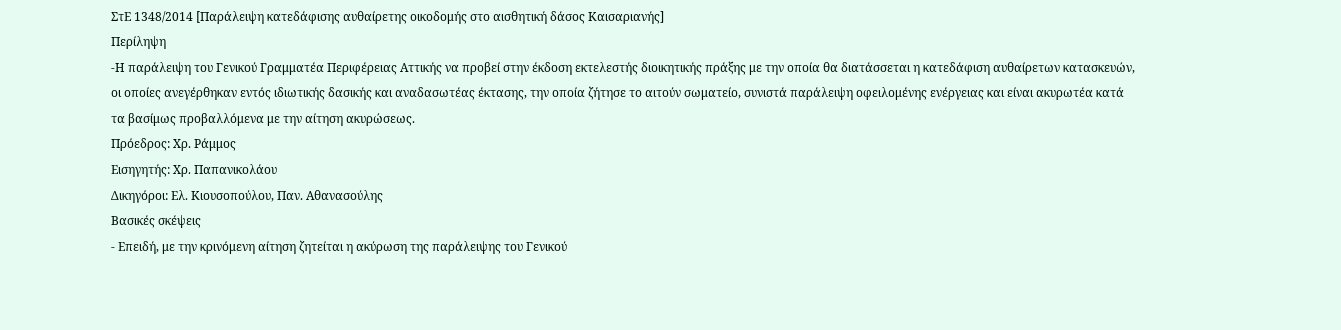ΣτΕ 1348/2014 [Παράλειψη κατεδάφισης αυθαίρετης οικοδομής στο αισθητική δάσος Καισαριανής]
Περίληψη
-Η παράλειψη του Γενικού Γραμματέα Περιφέρειας Αττικής να προβεί στην έκδοση εκτελεστής διοικητικής πράξης με την οποία θα διατάσσεται η κατεδάφιση αυθαίρετων κατασκευών, οι οποίες ανεγέρθηκαν εντός ιδιωτικής δασικής και αναδασωτέας έκτασης, την οποία ζήτησε το αιτούν σωματείο, συνιστά παράλειψη οφειλομένης ενέργειας και είναι ακυρωτέα κατά τα βασίμως προβαλλόμενα με την αίτηση ακυρώσεως.
Πρόεδρος: Χρ. Ράμμος
Εισηγητής: Χρ. Παπανικολάου
Δικηγόροι: Ελ. Κιουσοπούλου, Παν. Αθανασούλης
Βασικές σκέψεις
- Επειδή, με την κρινόμενη αίτηση ζητείται η ακύρωση της παράλειψης του Γενικού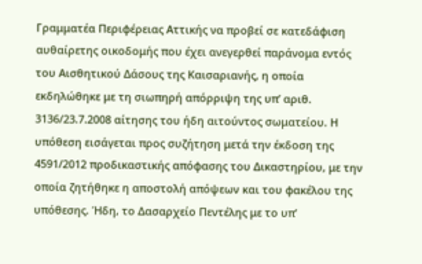Γραμματέα Περιφέρειας Αττικής να προβεί σε κατεδάφιση αυθαίρετης οικοδομής που έχει ανεγερθεί παράνομα εντός του Αισθητικού Δάσους της Καισαριανής, η οποία εκδηλώθηκε με τη σιωπηρή απόρριψη της υπ’ αριθ. 3136/23.7.2008 αίτησης του ήδη αιτούντος σωματείου. Η υπόθεση εισάγεται προς συζήτηση μετά την έκδοση της 4591/2012 προδικαστικής απόφασης του Δικαστηρίου, με την οποία ζητήθηκε η αποστολή απόψεων και του φακέλου της υπόθεσης. Ήδη, το Δασαρχείο Πεντέλης με το υπ’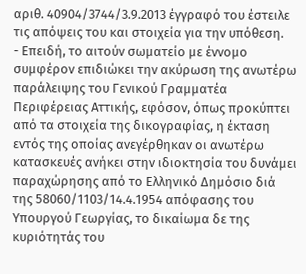αριθ. 40904/3744/3.9.2013 έγγραφό του έστειλε τις απόψεις του και στοιχεία για την υπόθεση.
- Επειδή, το αιτούν σωματείο με έννομο συμφέρον επιδιώκει την ακύρωση της ανωτέρω παράλειψης του Γενικού Γραμματέα Περιφέρειας Αττικής, εφόσον, όπως προκύπτει από τα στοιχεία της δικογραφίας, η έκταση εντός της οποίας ανεγέρθηκαν οι ανωτέρω κατασκευές ανήκει στην ιδιοκτησία του δυνάμει παραχώρησης από το Ελληνικό Δημόσιο διά της 58060/1103/14.4.1954 απόφασης του Υπουργού Γεωργίας, το δικαίωμα δε της κυριότητάς του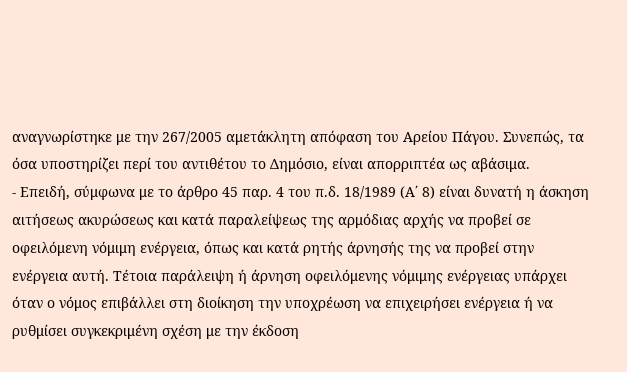αναγνωρίστηκε με την 267/2005 αμετάκλητη απόφαση του Αρείου Πάγου. Συνεπώς, τα όσα υποστηρίζει περί του αντιθέτου το Δημόσιο, είναι απορριπτέα ως αβάσιμα.
- Επειδή, σύμφωνα με το άρθρο 45 παρ. 4 του π.δ. 18/1989 (Α΄ 8) είναι δυνατή η άσκηση αιτήσεως ακυρώσεως και κατά παραλείψεως της αρμόδιας αρχής να προβεί σε οφειλόμενη νόμιμη ενέργεια, όπως και κατά ρητής άρνησής της να προβεί στην ενέργεια αυτή. Τέτοια παράλειψη ή άρνηση οφειλόμενης νόμιμης ενέργειας υπάρχει όταν ο νόμος επιβάλλει στη διοίκηση την υποχρέωση να επιχειρήσει ενέργεια ή να ρυθμίσει συγκεκριμένη σχέση με την έκδοση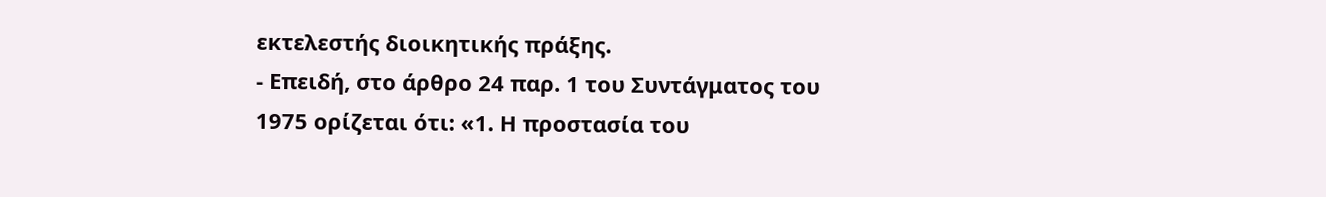εκτελεστής διοικητικής πράξης.
- Επειδή, στο άρθρο 24 παρ. 1 του Συντάγματος του 1975 ορίζεται ότι: «1. Η προστασία του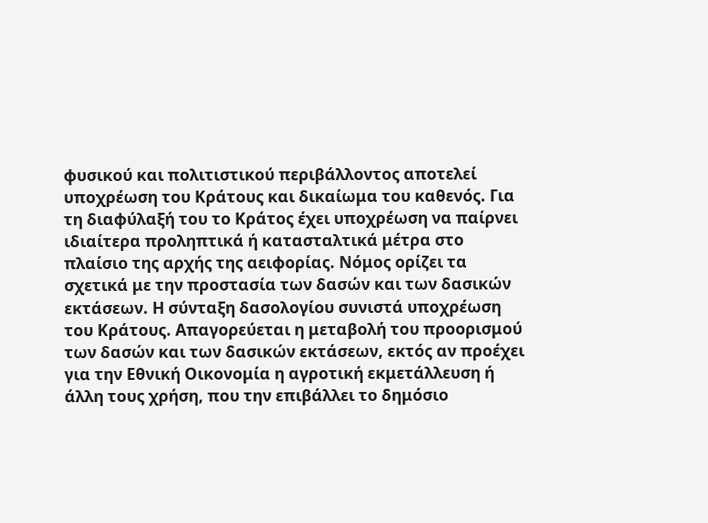φυσικού και πολιτιστικού περιβάλλοντος αποτελεί υποχρέωση του Κράτους και δικαίωμα του καθενός. Για τη διαφύλαξή του το Κράτος έχει υποχρέωση να παίρνει ιδιαίτερα προληπτικά ή κατασταλτικά μέτρα στο πλαίσιο της αρχής της αειφορίας. Νόμος ορίζει τα σχετικά με την προστασία των δασών και των δασικών εκτάσεων. Η σύνταξη δασολογίου συνιστά υποχρέωση του Κράτους. Απαγορεύεται η μεταβολή του προορισμού των δασών και των δασικών εκτάσεων, εκτός αν προέχει για την Εθνική Οικονομία η αγροτική εκμετάλλευση ή άλλη τους χρήση, που την επιβάλλει το δημόσιο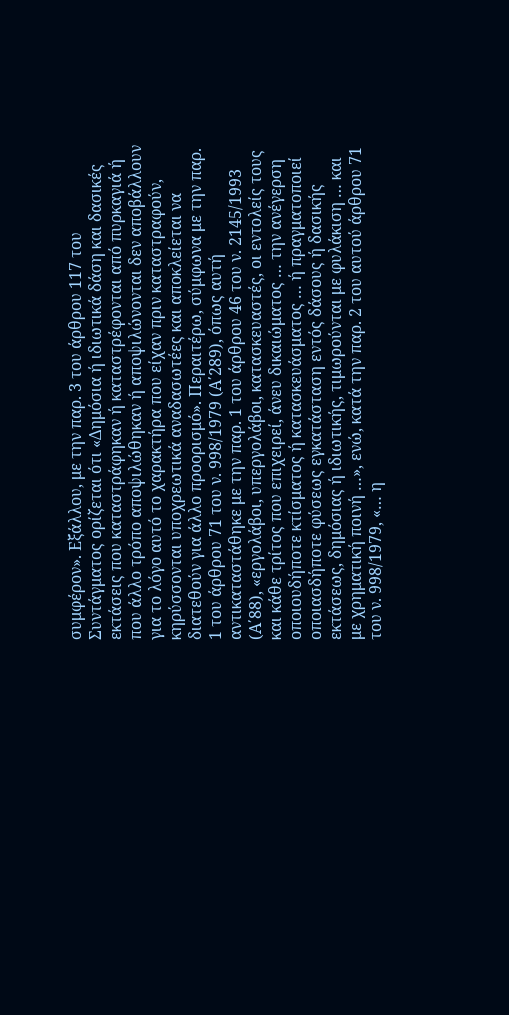συμφέρον». Εξάλλου, με την παρ. 3 του άρθρου 117 του Συντάγματος ορίζεται ότι «Δημόσια ή ιδιωτικά δάση και δασικές εκτάσεις που καταστράφηκαν ή καταστρέφονται από πυρκαγιά ή που άλλο τρόπο αποψιλώθηκαν ή αποψιλώνονται δεν αποβάλλουν για το λόγο αυτό το χαρακτήρα που είχαν πριν καταστραφούν, κηρύσσονται υποχρεωτικά αναδασωτέες και αποκλείεται να διατεθούν για άλλο προορισμό». Περαιτέρω, σύμφωνα με την παρ. 1 του άρθρου 71 του ν. 998/1979 (Α΄289), όπως αυτή αντικαταστάθηκε με την παρ. 1 του άρθρου 46 του ν. 2145/1993 (Α΄88), «εργολάβοι, υπεργολάβοι, κατασκευαστές, οι εντολείς τους και κάθε τρίτος που επιχειρεί, άνευ δικαιώματος … την ανέγερση οποιουδήποτε κτίσματος ή κατασκευάσματος … ή πραγματοποιεί οποιασδήποτε φύσεως εγκατάσταση εντός δάσους ή δασικής εκτάσεως, δημόσιας ή ιδιωτικής, τιμωρούνται με φυλάκιση … και με χρηματική ποινή …», ενώ, κατά την παρ. 2 του αυτού άρθρου 71 του ν. 998/1979, «… η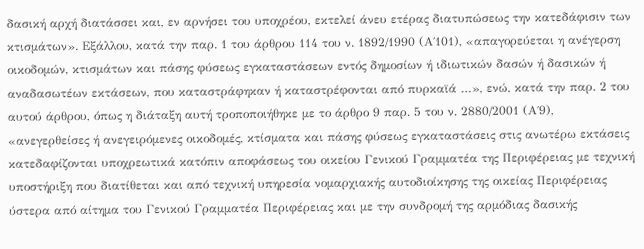δασική αρχή διατάσσει και, εν αρνήσει του υποχρέου, εκτελεί άνευ ετέρας διατυπώσεως την κατεδάφισιν των κτισμάτων». Εξάλλου, κατά την παρ. 1 του άρθρου 114 του ν. 1892/1990 (Α΄101), «απαγορεύεται η ανέγερση οικοδομών, κτισμάτων και πάσης φύσεως εγκαταστάσεων εντός δημοσίων ή ιδιωτικών δασών ή δασικών ή αναδασωτέων εκτάσεων, που καταστράφηκαν ή καταστρέφονται από πυρκαϊά …», ενώ, κατά την παρ. 2 του αυτού άρθρου, όπως η διάταξη αυτή τροποποιήθηκε με το άρθρο 9 παρ. 5 του ν. 2880/2001 (Α΄9), «ανεγερθείσες ή ανεγειρόμενες οικοδομές, κτίσματα και πάσης φύσεως εγκαταστάσεις στις ανωτέρω εκτάσεις κατεδαφίζονται υποχρεωτικά κατόπιν αποφάσεως του οικείου Γενικού Γραμματέα της Περιφέρειας με τεχνική υποστήριξη που διατίθεται και από τεχνική υπηρεσία νομαρχιακής αυτοδιοίκησης της οικείας Περιφέρειας ύστερα από αίτημα του Γενικού Γραμματέα Περιφέρειας και με την συνδρομή της αρμόδιας δασικής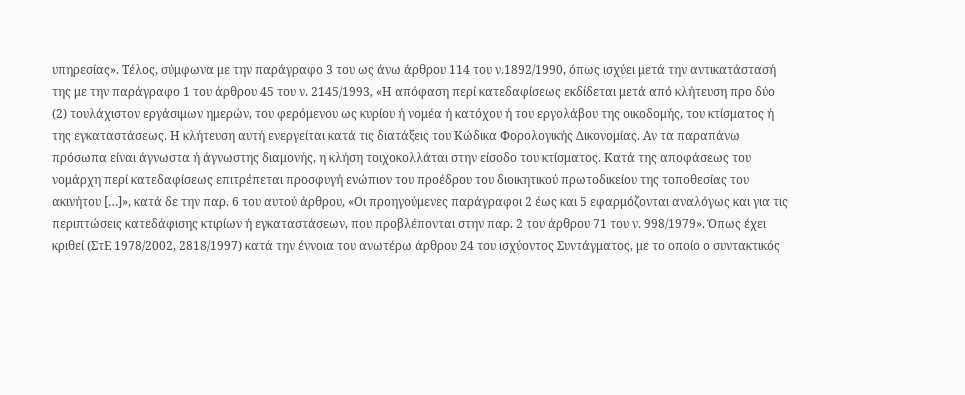υπηρεσίας». Τέλος, σύμφωνα με την παράγραφο 3 του ως άνω άρθρου 114 του ν.1892/1990, όπως ισχύει μετά την αντικατάστασή της με την παράγραφο 1 του άρθρου 45 του ν. 2145/1993, «Η απόφαση περί κατεδαφίσεως εκδίδεται μετά από κλήτευση προ δύο (2) τουλάχιστον εργάσιμων ημερών, του φερόμενου ως κυρίου ή νομέα ή κατόχου ή του εργολάβου της οικοδομής, του κτίσματος ή της εγκαταστάσεως. Η κλήτευση αυτή ενεργείται κατά τις διατάξεις του Κώδικα Φορολογικής Δικονομίας. Αν τα παραπάνω πρόσωπα είναι άγνωστα ή άγνωστης διαμονής, η κλήση τοιχοκολλάται στην είσοδο του κτίσματος. Κατά της αποφάσεως του νομάρχη περί κατεδαφίσεως επιτρέπεται προσφυγή ενώπιον του προέδρου του διοικητικού πρωτοδικείου της τοποθεσίας του ακινήτου […]», κατά δε την παρ. 6 του αυτού άρθρου, «Οι προηγούμενες παράγραφοι 2 έως και 5 εφαρμόζονται αναλόγως και για τις περιπτώσεις κατεδάφισης κτιρίων ή εγκαταστάσεων, που προβλέπονται στην παρ. 2 του άρθρου 71 του ν. 998/1979». Όπως έχει κριθεί (ΣτΕ 1978/2002, 2818/1997) κατά την έννοια του ανωτέρω άρθρου 24 του ισχύοντος Συντάγματος, με το οποίο ο συντακτικός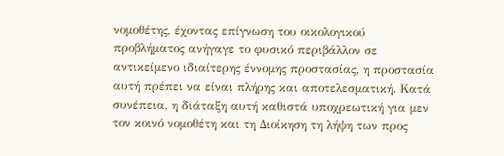νομοθέτης, έχοντας επίγνωση του οικολογικού προβλήματος ανήγαγε το φυσικό περιβάλλον σε αντικείμενο ιδιαίτερης έννομης προστασίας, η προστασία αυτή πρέπει να είναι πλήρης και αποτελεσματική. Κατά συνέπεια, η διάταξη αυτή καθιστά υποχρεωτική για μεν τον κοινό νομοθέτη και τη Διοίκηση τη λήψη των προς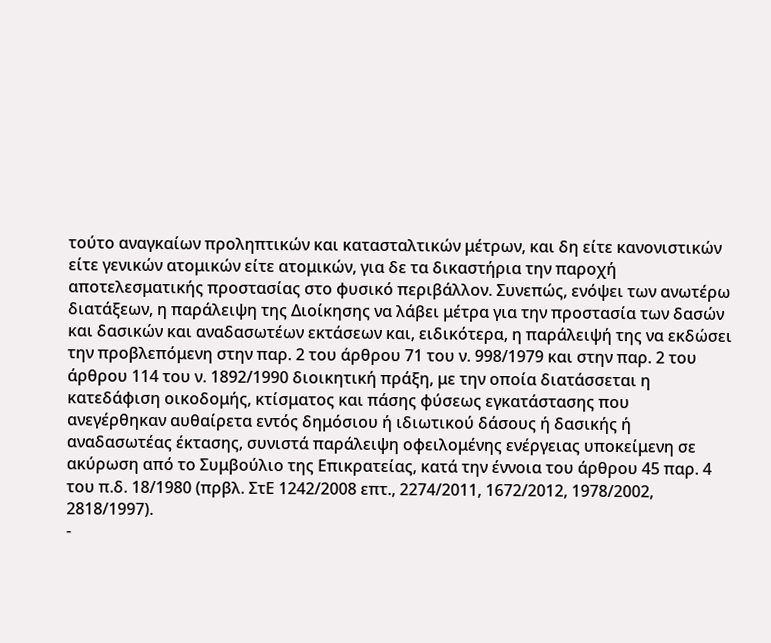τούτο αναγκαίων προληπτικών και κατασταλτικών μέτρων, και δη είτε κανονιστικών είτε γενικών ατομικών είτε ατομικών, για δε τα δικαστήρια την παροχή αποτελεσματικής προστασίας στο φυσικό περιβάλλον. Συνεπώς, ενόψει των ανωτέρω διατάξεων, η παράλειψη της Διοίκησης να λάβει μέτρα για την προστασία των δασών και δασικών και αναδασωτέων εκτάσεων και, ειδικότερα, η παράλειψή της να εκδώσει την προβλεπόμενη στην παρ. 2 του άρθρου 71 του ν. 998/1979 και στην παρ. 2 του άρθρου 114 του ν. 1892/1990 διοικητική πράξη, με την οποία διατάσσεται η κατεδάφιση οικοδομής, κτίσματος και πάσης φύσεως εγκατάστασης που ανεγέρθηκαν αυθαίρετα εντός δημόσιου ή ιδιωτικού δάσους ή δασικής ή αναδασωτέας έκτασης, συνιστά παράλειψη οφειλομένης ενέργειας υποκείμενη σε ακύρωση από το Συμβούλιο της Επικρατείας, κατά την έννοια του άρθρου 45 παρ. 4 του π.δ. 18/1980 (πρβλ. ΣτΕ 1242/2008 επτ., 2274/2011, 1672/2012, 1978/2002, 2818/1997).
-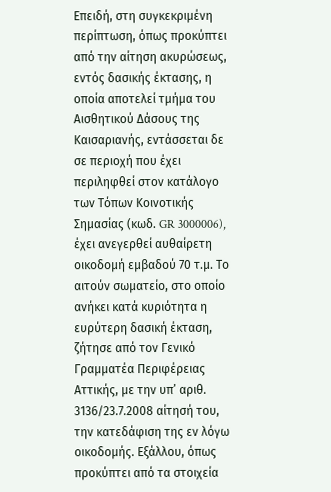Επειδή, στη συγκεκριμένη περίπτωση, όπως προκύπτει από την αίτηση ακυρώσεως, εντός δασικής έκτασης, η οποία αποτελεί τμήμα του Αισθητικού Δάσους της Καισαριανής, εντάσσεται δε σε περιοχή που έχει περιληφθεί στον κατάλογο των Τόπων Κοινοτικής Σημασίας (κωδ. GR 3000006), έχει ανεγερθεί αυθαίρετη οικοδομή εμβαδού 70 τ.μ. Το αιτούν σωματείο, στο οποίο ανήκει κατά κυριότητα η ευρύτερη δασική έκταση, ζήτησε από τον Γενικό Γραμματέα Περιφέρειας Αττικής, με την υπ’ αριθ. 3136/23.7.2008 αίτησή του, την κατεδάφιση της εν λόγω οικοδομής. Εξάλλου, όπως προκύπτει από τα στοιχεία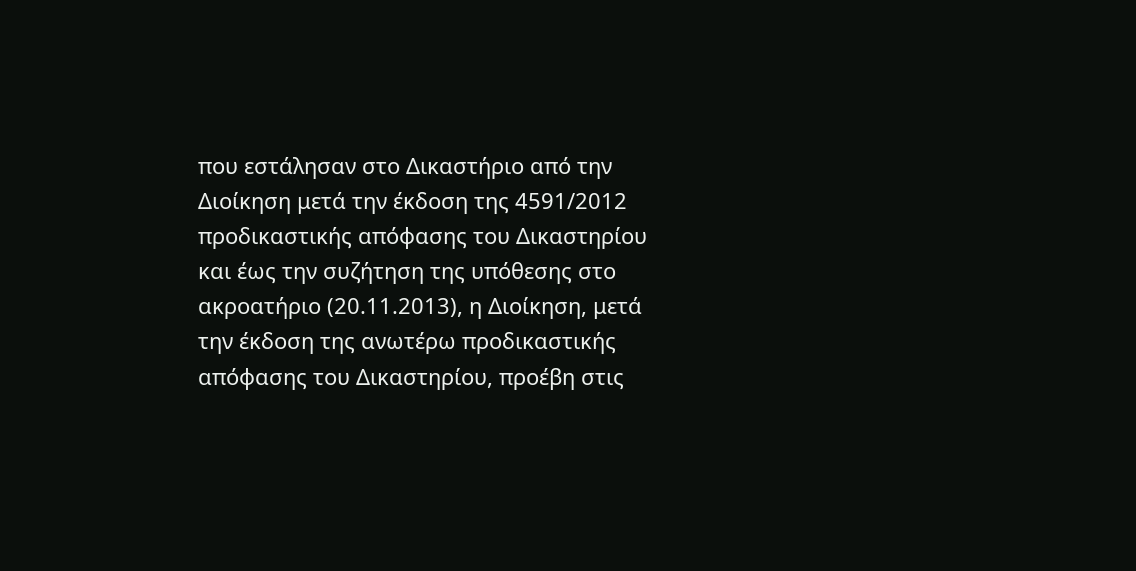που εστάλησαν στο Δικαστήριο από την Διοίκηση μετά την έκδοση της 4591/2012 προδικαστικής απόφασης του Δικαστηρίου και έως την συζήτηση της υπόθεσης στο ακροατήριο (20.11.2013), η Διοίκηση, μετά την έκδοση της ανωτέρω προδικαστικής απόφασης του Δικαστηρίου, προέβη στις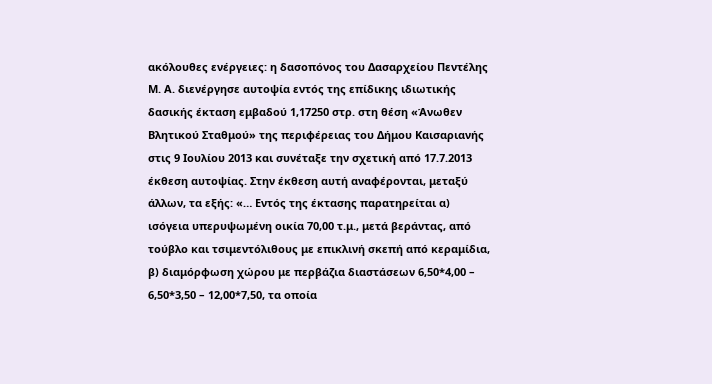ακόλουθες ενέργειες: η δασοπόνος του Δασαρχείου Πεντέλης Μ. Α. διενέργησε αυτοψία εντός της επίδικης ιδιωτικής δασικής έκταση εμβαδού 1,17250 στρ. στη θέση «Άνωθεν Βλητικού Σταθμού» της περιφέρειας του Δήμου Καισαριανής στις 9 Ιουλίου 2013 και συνέταξε την σχετική από 17.7.2013 έκθεση αυτοψίας. Στην έκθεση αυτή αναφέρονται, μεταξύ άλλων, τα εξής: «… Εντός της έκτασης παρατηρείται α) ισόγεια υπερυψωμένη οικία 70,00 τ.μ., μετά βεράντας, από τούβλο και τσιμεντόλιθους με επικλινή σκεπή από κεραμίδια, β) διαμόρφωση χώρου με περβάζια διαστάσεων 6,50*4,00 – 6,50*3,50 – 12,00*7,50, τα οποία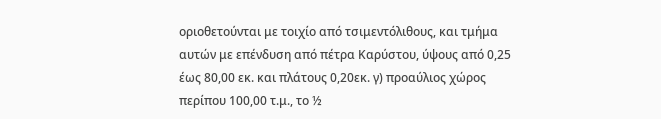οριοθετούνται με τοιχίο από τσιμεντόλιθους, και τμήμα αυτών με επένδυση από πέτρα Καρύστου, ύψους από 0,25 έως 80,00 εκ. και πλάτους 0,20εκ. γ) προαύλιος χώρος περίπου 100,00 τ.μ., το ½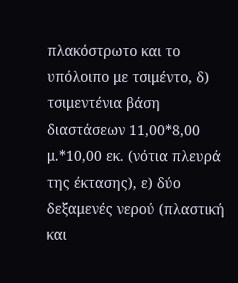πλακόστρωτο και το υπόλοιπο με τσιμέντο, δ) τσιμεντένια βάση διαστάσεων 11,00*8,00 μ.*10,00 εκ. (νότια πλευρά της έκτασης), ε) δύο δεξαμενές νερού (πλαστική και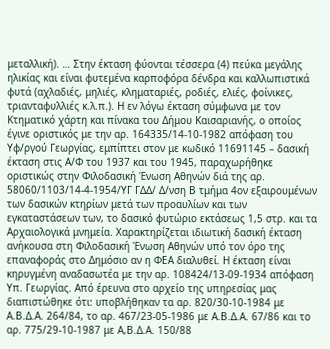μεταλλική). … Στην έκταση φύονται τέσσερα (4) πεύκα μεγάλης ηλικίας και είναι φυτεμένα καρποφόρα δένδρα και καλλωπιστικά φυτά (αχλαδιές, μηλιές, κληματαριές, ροδιές, ελιές, φοίνικες, τριανταφυλλιές κ.λ.π.). Η εν λόγω έκταση σύμφωνα με τον Κτηματικό χάρτη και πίνακα του Δήμου Καισαριανής, ο οποίος έγινε οριστικός με την αρ. 164335/14-10-1982 απόφαση του Υφ/ργού Γεωργίας, εμπίπτει στον με κωδικό 11691145 – δασική έκταση στις Α/Φ του 1937 και του 1945, παραχωρήθηκε οριστικώς στην Φιλοδασική Ένωση Αθηνών διά της αρ. 58060/1103/14-4-1954/ΥΓ ΓΔΔ/ Δ/νση Β τμήμα 4ον εξαιρουμένων των δασικών κτηρίων μετά των προαυλίων και των εγκαταστάσεων των, το δασικό φυτώριο εκτάσεως 1,5 στρ. και τα Αρχαιολογικά μνημεία. Χαρακτηρίζεται ιδιωτική δασική έκταση ανήκουσα στη Φιλοδασική Ένωση Αθηνών υπό τον όρο της επαναφοράς στο Δημόσιο αν η ΦΕΑ διαλυθεί. Η έκταση είναι κηρυγμένη αναδασωτέα με την αρ. 108424/13-09-1934 απόφαση Υπ. Γεωργίας. Από έρευνα στο αρχείο της υπηρεσίας μας διαπιστώθηκε ότι: υποβλήθηκαν τα αρ. 820/30-10-1984 με Α.Β.Δ.Α. 264/84, το αρ. 467/23-05-1986 με Α.Β.Δ.Α. 67/86 και το αρ. 775/29-10-1987 με Α,Β.Δ.Α. 150/88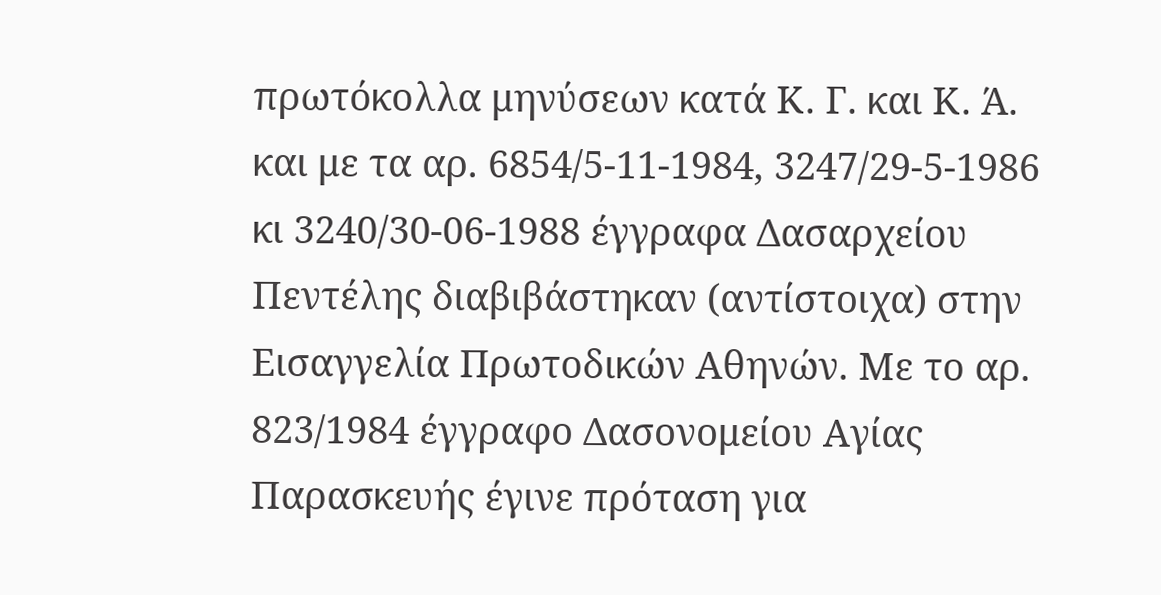πρωτόκολλα μηνύσεων κατά Κ. Γ. και Κ. Ά. και με τα αρ. 6854/5-11-1984, 3247/29-5-1986 κι 3240/30-06-1988 έγγραφα Δασαρχείου Πεντέλης διαβιβάστηκαν (αντίστοιχα) στην Εισαγγελία Πρωτοδικών Αθηνών. Με το αρ. 823/1984 έγγραφο Δασονομείου Αγίας Παρασκευής έγινε πρόταση για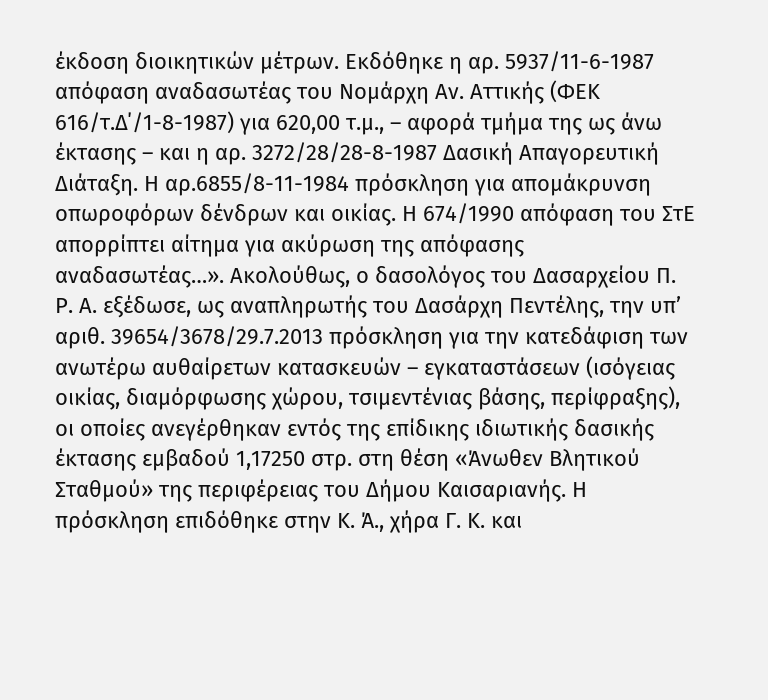έκδοση διοικητικών μέτρων. Εκδόθηκε η αρ. 5937/11-6-1987 απόφαση αναδασωτέας του Νομάρχη Αν. Αττικής (ΦΕΚ 616/τ.Δ΄/1-8-1987) για 620,00 τ.μ., – αφορά τμήμα της ως άνω έκτασης – και η αρ. 3272/28/28-8-1987 Δασική Απαγορευτική Διάταξη. Η αρ.6855/8-11-1984 πρόσκληση για απομάκρυνση οπωροφόρων δένδρων και οικίας. Η 674/1990 απόφαση του ΣτΕ απορρίπτει αίτημα για ακύρωση της απόφασης αναδασωτέας…». Ακολούθως, ο δασολόγος του Δασαρχείου Π. Ρ. Α. εξέδωσε, ως αναπληρωτής του Δασάρχη Πεντέλης, την υπ’ αριθ. 39654/3678/29.7.2013 πρόσκληση για την κατεδάφιση των ανωτέρω αυθαίρετων κατασκευών – εγκαταστάσεων (ισόγειας οικίας, διαμόρφωσης χώρου, τσιμεντένιας βάσης, περίφραξης), οι οποίες ανεγέρθηκαν εντός της επίδικης ιδιωτικής δασικής έκτασης εμβαδού 1,17250 στρ. στη θέση «Άνωθεν Βλητικού Σταθμού» της περιφέρειας του Δήμου Καισαριανής. Η πρόσκληση επιδόθηκε στην Κ. Ά., χήρα Γ. Κ. και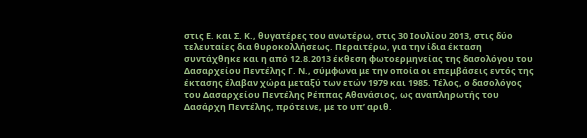στις Ε. και Σ. Κ., θυγατέρες του ανωτέρω, στις 30 Ιουλίου 2013, στις δύο τελευταίες δια θυροκολλήσεως. Περαιτέρω, για την ίδια έκταση συντάχθηκε και η από 12.8.2013 έκθεση φωτοερμηνείας της δασολόγου του Δασαρχείου Πεντέλης Γ. Ν., σύμφωνα με την οποία οι επεμβάσεις εντός της έκτασης έλαβαν χώρα μεταξύ των ετών 1979 και 1985. Τέλος, ο δασολόγος του Δασαρχείου Πεντέλης Ρέππας Αθανάσιος, ως αναπληρωτής του Δασάρχη Πεντέλης, πρότεινε, με το υπ’ αριθ.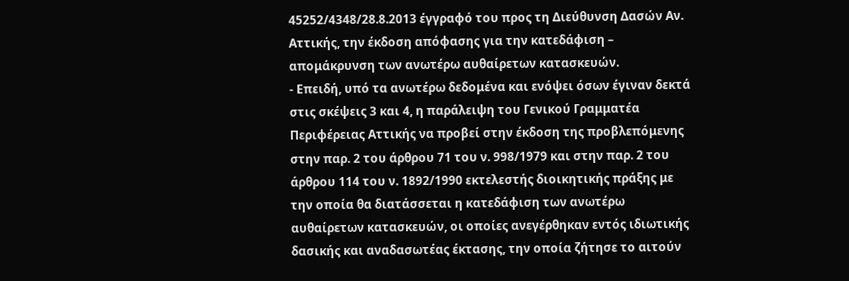45252/4348/28.8.2013 έγγραφό του προς τη Διεύθυνση Δασών Αν. Αττικής, την έκδοση απόφασης για την κατεδάφιση – απομάκρυνση των ανωτέρω αυθαίρετων κατασκευών.
- Επειδή, υπό τα ανωτέρω δεδομένα και ενόψει όσων έγιναν δεκτά στις σκέψεις 3 και 4, η παράλειψη του Γενικού Γραμματέα Περιφέρειας Αττικής να προβεί στην έκδοση της προβλεπόμενης στην παρ. 2 του άρθρου 71 του ν. 998/1979 και στην παρ. 2 του άρθρου 114 του ν. 1892/1990 εκτελεστής διοικητικής πράξης με την οποία θα διατάσσεται η κατεδάφιση των ανωτέρω αυθαίρετων κατασκευών, οι οποίες ανεγέρθηκαν εντός ιδιωτικής δασικής και αναδασωτέας έκτασης, την οποία ζήτησε το αιτούν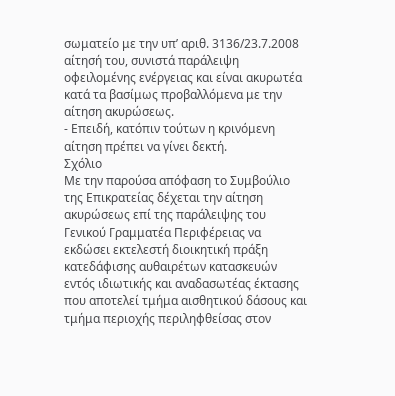σωματείο με την υπ’ αριθ. 3136/23.7.2008 αίτησή του, συνιστά παράλειψη οφειλομένης ενέργειας και είναι ακυρωτέα κατά τα βασίμως προβαλλόμενα με την αίτηση ακυρώσεως.
- Επειδή, κατόπιν τούτων η κρινόμενη αίτηση πρέπει να γίνει δεκτή.
Σχόλιο
Με την παρούσα απόφαση το Συμβούλιο της Επικρατείας δέχεται την αίτηση ακυρώσεως επί της παράλειψης του Γενικού Γραμματέα Περιφέρειας να εκδώσει εκτελεστή διοικητική πράξη κατεδάφισης αυθαιρέτων κατασκευών εντός ιδιωτικής και αναδασωτέας έκτασης που αποτελεί τμήμα αισθητικού δάσους και τμήμα περιοχής περιληφθείσας στον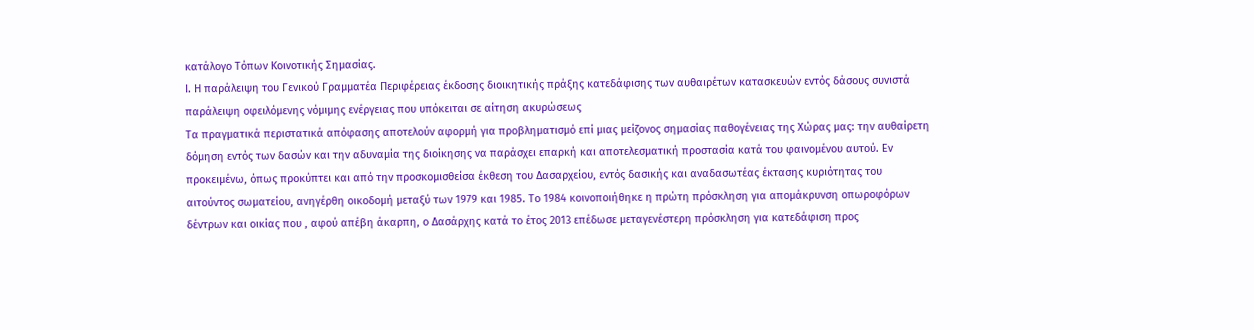κατάλογο Τόπων Κοινοτικής Σημασίας.
Ι. Η παράλειψη του Γενικού Γραμματέα Περιφέρειας έκδοσης διοικητικής πράξης κατεδάφισης των αυθαιρέτων κατασκευών εντός δάσους συνιστά παράλειψη οφειλόμενης νόμιμης ενέργειας που υπόκειται σε αίτηση ακυρώσεως
Τα πραγματικά περιστατικά απόφασης αποτελούν αφορμή για προβληματισμό επί μιας μείζονος σημασίας παθογένειας της Χώρας μας: την αυθαίρετη δόμηση εντός των δασών και την αδυναμία της διοίκησης να παράσχει επαρκή και αποτελεσματική προστασία κατά του φαινομένου αυτού. Εν προκειμένω, όπως προκύπτει και από την προσκομισθείσα έκθεση του Δασαρχείου, εντός δασικής και αναδασωτέας έκτασης κυριότητας του αιτούντος σωματείου, ανηγέρθη οικοδομή μεταξύ των 1979 και 1985. Το 1984 κοινοποιήθηκε η πρώτη πρόσκληση για απομάκρυνση οπωροφόρων δέντρων και οικίας που , αφού απέβη άκαρπη, ο Δασάρχης κατά το έτος 2013 επέδωσε μεταγενέστερη πρόσκληση για κατεδάφιση προς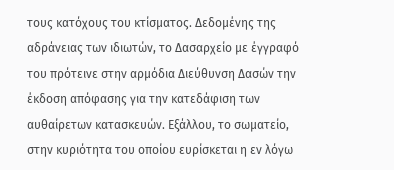τους κατόχους του κτίσματος. Δεδομένης της αδράνειας των ιδιωτών, το Δασαρχείο με έγγραφό του πρότεινε στην αρμόδια Διεύθυνση Δασών την έκδοση απόφασης για την κατεδάφιση των αυθαίρετων κατασκευών. Εξάλλου, το σωματείο, στην κυριότητα του οποίου ευρίσκεται η εν λόγω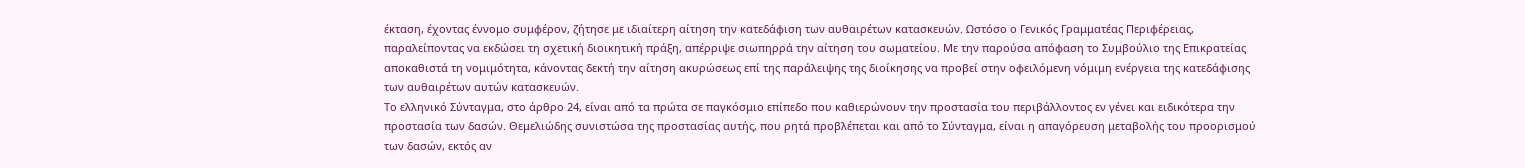έκταση, έχοντας έννομο συμφέρον, ζήτησε με ιδιαίτερη αίτηση την κατεδάφιση των αυθαιρέτων κατασκευών. Ωστόσο ο Γενικός Γραμματέας Περιφέρειας, παραλείποντας να εκδώσει τη σχετική διοικητική πράξη, απέρριψε σιωπηρρά την αίτηση του σωματείου. Με την παρούσα απόφαση το Συμβούλιο της Επικρατείας αποκαθιστά τη νομιμότητα, κάνοντας δεκτή την αίτηση ακυρώσεως επί της παράλειψης της διοίκησης να προβεί στην οφειλόμενη νόμιμη ενέργεια της κατεδάφισης των αυθαιρέτων αυτών κατασκευών.
Το ελληνικό Σύνταγμα, στο άρθρο 24, είναι από τα πρώτα σε παγκόσμιο επίπεδο που καθιερώνουν την προστασία του περιβάλλοντος εν γένει και ειδικότερα την προστασία των δασών. Θεμελιώδης συνιστώσα της προστασίας αυτής, που ρητά προβλέπεται και από το Σύνταγμα, είναι η απαγόρευση μεταβολής του προορισμού των δασών, εκτός αν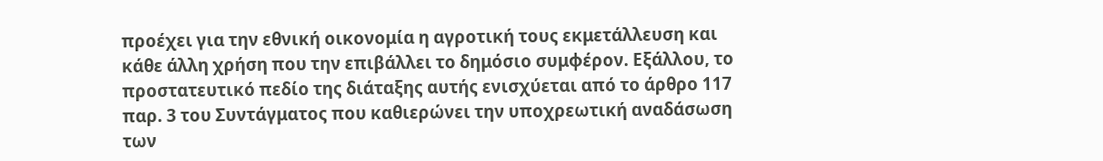προέχει για την εθνική οικονομία η αγροτική τους εκμετάλλευση και κάθε άλλη χρήση που την επιβάλλει το δημόσιο συμφέρον. Εξάλλου, το προστατευτικό πεδίο της διάταξης αυτής ενισχύεται από το άρθρο 117 παρ. 3 του Συντάγματος που καθιερώνει την υποχρεωτική αναδάσωση των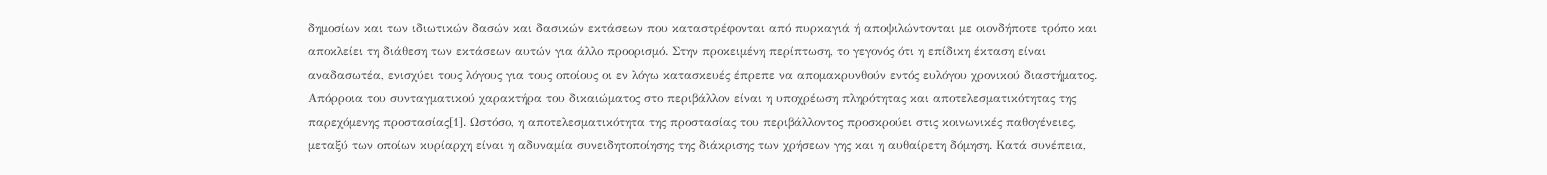δημοσίων και των ιδιωτικών δασών και δασικών εκτάσεων που καταστρέφονται από πυρκαγιά ή αποψιλώντονται με οιονδήποτε τρόπο και αποκλείει τη διάθεση των εκτάσεων αυτών για άλλο προορισμό. Στην προκειμένη περίπτωση, το γεγονός ότι η επίδικη έκταση είναι αναδασωτέα, ενισχύει τους λόγους για τους οποίους οι εν λόγω κατασκευές έπρεπε να απομακρυνθούν εντός ευλόγου χρονικού διαστήματος.
Απόρροια του συνταγματικού χαρακτήρα του δικαιώματος στο περιβάλλον είναι η υποχρέωση πληρότητας και αποτελεσματικότητας της παρεχόμενης προστασίας[1]. Ωστόσο, η αποτελεσματικότητα της προστασίας του περιβάλλοντος προσκρούει στις κοινωνικές παθογένειες, μεταξύ των οποίων κυρίαρχη είναι η αδυναμία συνειδητοποίησης της διάκρισης των χρήσεων γης και η αυθαίρετη δόμηση. Κατά συνέπεια,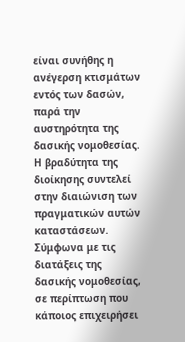είναι συνήθης η ανέγερση κτισμάτων εντός των δασών, παρά την αυστηρότητα της δασικής νομοθεσίας. Η βραδύτητα της διοίκησης συντελεί στην διαιώνιση των πραγματικών αυτών καταστάσεων.
Σύμφωνα με τις διατάξεις της δασικής νομοθεσίας, σε περίπτωση που κάποιος επιχειρήσει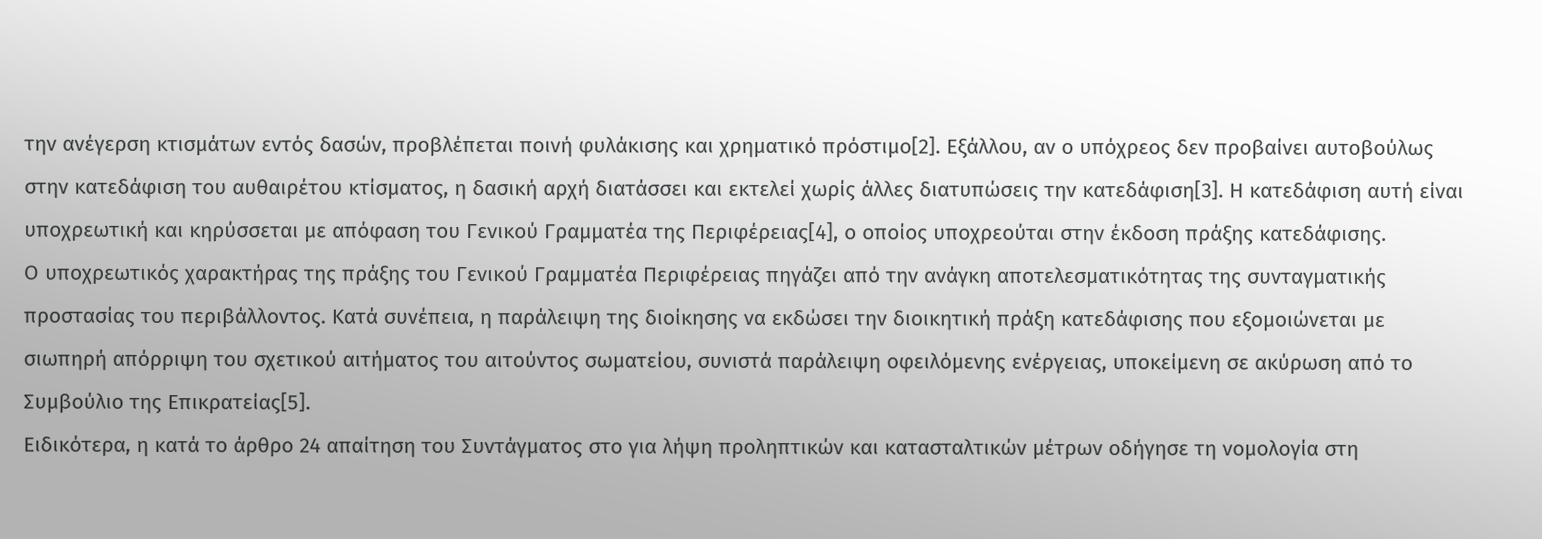την ανέγερση κτισμάτων εντός δασών, προβλέπεται ποινή φυλάκισης και χρηματικό πρόστιμο[2]. Εξάλλου, αν ο υπόχρεος δεν προβαίνει αυτοβούλως στην κατεδάφιση του αυθαιρέτου κτίσματος, η δασική αρχή διατάσσει και εκτελεί χωρίς άλλες διατυπώσεις την κατεδάφιση[3]. Η κατεδάφιση αυτή είναι υποχρεωτική και κηρύσσεται με απόφαση του Γενικού Γραμματέα της Περιφέρειας[4], ο οποίος υποχρεούται στην έκδοση πράξης κατεδάφισης.
Ο υποχρεωτικός χαρακτήρας της πράξης του Γενικού Γραμματέα Περιφέρειας πηγάζει από την ανάγκη αποτελεσματικότητας της συνταγματικής προστασίας του περιβάλλοντος. Κατά συνέπεια, η παράλειψη της διοίκησης να εκδώσει την διοικητική πράξη κατεδάφισης που εξομοιώνεται με σιωπηρή απόρριψη του σχετικού αιτήματος του αιτούντος σωματείου, συνιστά παράλειψη οφειλόμενης ενέργειας, υποκείμενη σε ακύρωση από το Συμβούλιο της Επικρατείας[5].
Ειδικότερα, η κατά το άρθρο 24 απαίτηση του Συντάγματος στο για λήψη προληπτικών και κατασταλτικών μέτρων οδήγησε τη νομολογία στη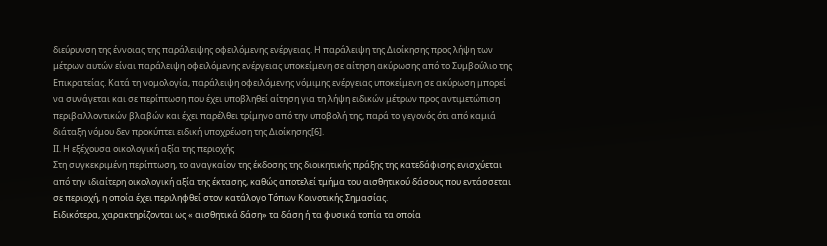διεύρυνση της έννοιας της παράλειψης οφειλόμενης ενέργειας. Η παράλειψη της Διοίκησης προς λήψη των μέτρων αυτών είναι παράλειψη οφειλόμενης ενέργειας υποκείμενη σε αίτηση ακύρωσης από το Συμβούλιο της Επικρατείας. Κατά τη νομολογία, παράλειψη οφειλόμενης νόμιμης ενέργειας υποκείμενη σε ακύρωση μπορεί να συνάγεται και σε περίπτωση που έχει υποβληθεί αίτηση για τη λήψη ειδικών μέτρων προς αντιμετώπιση περιβαλλοντικών βλαβών και έχει παρέλθει τρίμηνο από την υποβολή της, παρά το γεγονός ότι από καμιά διάταξη νόμου δεν προκύπτει ειδική υποχρέωση της Διοίκησης[6].
ΙΙ. Η εξέχουσα οικολογική αξία της περιοχής
Στη συγκεκριμένη περίπτωση, το αναγκαίον της έκδοσης της διοικητικής πράξης της κατεδάφισης ενισχύεται από την ιδιαίτερη οικολογική αξία της έκτασης, καθώς αποτελεί τμήμα του αισθητικού δάσους που εντάσσεται σε περιοχή, η οποία έχει περιληφθεί στον κατάλογο Τόπων Κοινοτικής Σημασίας.
Ειδικότερα, χαρακτηρίζονται ως « αισθητικά δάση» τα δάση ή τα φυσικά τοπία τα οποία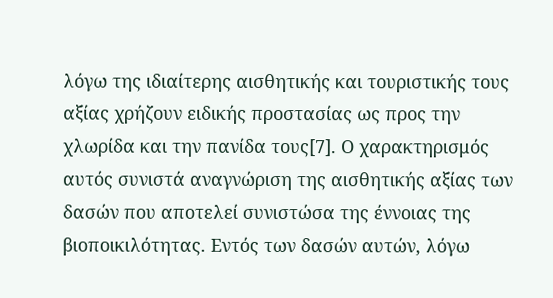λόγω της ιδιαίτερης αισθητικής και τουριστικής τους αξίας χρήζουν ειδικής προστασίας ως προς την χλωρίδα και την πανίδα τους[7]. Ο χαρακτηρισμός αυτός συνιστά αναγνώριση της αισθητικής αξίας των δασών που αποτελεί συνιστώσα της έννοιας της βιοποικιλότητας. Εντός των δασών αυτών, λόγω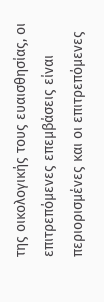της οικολογικής τους ευαισθησίας, οι επιτρεπόμενες επεμβάσεις είναι περιορισμένες και οι επιτρεπόμενες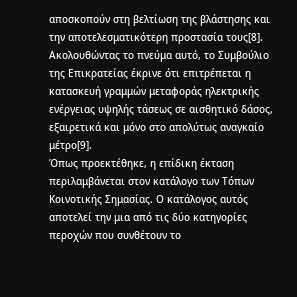αποσκοπούν στη βελτίωση της βλάστησης και την αποτελεσματικότερη προστασία τους[8]. Ακολουθώντας το πνεύμα αυτό, το Συμβούλιο της Επικρατείας έκρινε ότι επιτρέπεται η κατασκευή γραμμών μεταφοράς ηλεκτρικής ενέργειας υψηλής τάσεως σε αισθητικό δάσος, εξαιρετικά και μόνο στο απολύτως αναγκαίο μέτρο[9].
Όπως προεκτέθηκε, η επίδικη έκταση περιλαμβάνεται στον κατάλογο των Τόπων Κοινοτικής Σημασίας. Ο κατάλογος αυτός αποτελεί την μια από τις δύο κατηγορίες περοχών που συνθέτουν το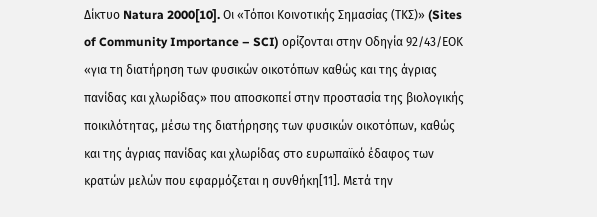Δίκτυο Natura 2000[10]. Οι «Τόποι Κοινοτικής Σημασίας (ΤΚΣ)» (Sites of Community Importance – SCI) ορίζονται στην Οδηγία 92/43/ΕΟΚ «για τη διατήρηση των φυσικών οικοτόπων καθώς και της άγριας πανίδας και χλωρίδας» που αποσκοπεί στην προστασία της βιολογικής ποικιλότητας, μέσω της διατήρησης των φυσικών οικοτόπων, καθώς και της άγριας πανίδας και χλωρίδας στο ευρωπαϊκό έδαφος των κρατών μελών που εφαρμόζεται η συνθήκη[11]. Μετά την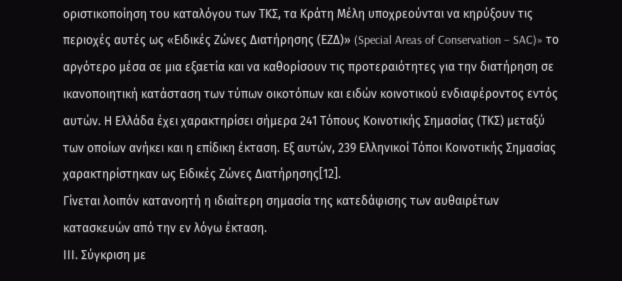οριστικοποίηση του καταλόγου των ΤΚΣ, τα Κράτη Μέλη υποχρεούνται να κηρύξουν τις περιοχές αυτές ως «Ειδικές Ζώνες Διατήρησης (ΕΖΔ)» (Special Areas of Conservation – SAC)» το αργότερο μέσα σε μια εξαετία και να καθορίσουν τις προτεραιότητες για την διατήρηση σε ικανοποιητική κατάσταση των τύπων οικοτόπων και ειδών κοινοτικού ενδιαφέροντος εντός αυτών. Η Ελλάδα έχει χαρακτηρίσει σήμερα 241 Τόπους Κοινοτικής Σημασίας (ΤΚΣ) μεταξύ των οποίων ανήκει και η επίδικη έκταση. Εξ αυτών, 239 Ελληνικοί Τόποι Κοινοτικής Σημασίας χαρακτηρίστηκαν ως Ειδικές Ζώνες Διατήρησης[12].
Γίνεται λοιπόν κατανοητή η ιδιαίτερη σημασία της κατεδάφισης των αυθαιρέτων κατασκευών από την εν λόγω έκταση.
ΙΙΙ. Σύγκριση με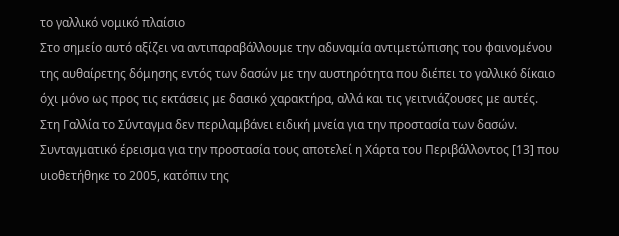το γαλλικό νομικό πλαίσιο
Στο σημείο αυτό αξίζει να αντιπαραβάλλουμε την αδυναμία αντιμετώπισης του φαινομένου της αυθαίρετης δόμησης εντός των δασών με την αυστηρότητα που διέπει το γαλλικό δίκαιο όχι μόνο ως προς τις εκτάσεις με δασικό χαρακτήρα, αλλά και τις γειτνιάζουσες με αυτές.
Στη Γαλλία το Σύνταγμα δεν περιλαμβάνει ειδική μνεία για την προστασία των δασών. Συνταγματικό έρεισμα για την προστασία τους αποτελεί η Χάρτα του Περιβάλλοντος [13] που υιοθετήθηκε το 2005, κατόπιν της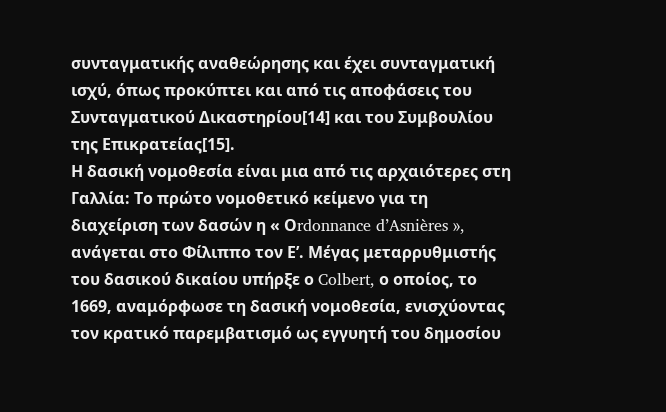συνταγματικής αναθεώρησης και έχει συνταγματική ισχύ, όπως προκύπτει και από τις αποφάσεις του Συνταγματικού Δικαστηρίου[14] και του Συμβουλίου της Επικρατείας[15].
Η δασική νομοθεσία είναι μια από τις αρχαιότερες στη Γαλλία: Το πρώτο νομοθετικό κείμενο για τη διαχείριση των δασών η « Οrdonnance d’Asnières », ανάγεται στο Φίλιππο τον Ε’. Μέγας μεταρρυθμιστής του δασικού δικαίου υπήρξε ο Colbert, ο οποίος, το 1669, αναμόρφωσε τη δασική νομοθεσία, ενισχύοντας τον κρατικό παρεμβατισμό ως εγγυητή του δημοσίου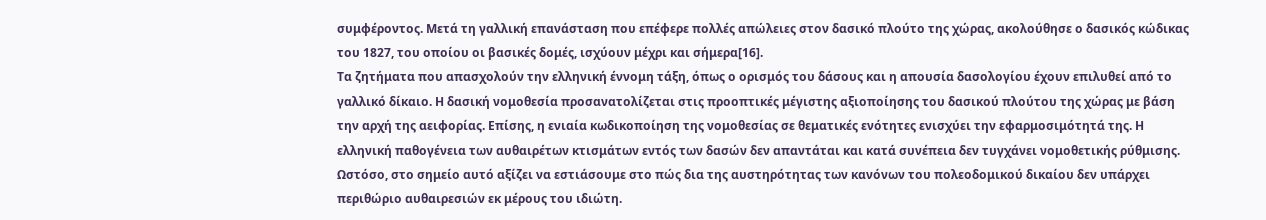συμφέροντος. Μετά τη γαλλική επανάσταση που επέφερε πολλές απώλειες στον δασικό πλούτο της χώρας, ακολούθησε ο δασικός κώδικας του 1827, του οποίου οι βασικές δομές, ισχύουν μέχρι και σήμερα[16].
Τα ζητήματα που απασχολούν την ελληνική έννομη τάξη, όπως ο ορισμός του δάσους και η απουσία δασολογίου έχουν επιλυθεί από το γαλλικό δίκαιο. Η δασική νομοθεσία προσανατολίζεται στις προοπτικές μέγιστης αξιοποίησης του δασικού πλούτου της χώρας με βάση την αρχή της αειφορίας. Επίσης, η ενιαία κωδικοποίηση της νομοθεσίας σε θεματικές ενότητες ενισχύει την εφαρμοσιμότητά της. Η ελληνική παθογένεια των αυθαιρέτων κτισμάτων εντός των δασών δεν απαντάται και κατά συνέπεια δεν τυγχάνει νομοθετικής ρύθμισης.
Ωστόσο, στο σημείο αυτό αξίζει να εστιάσουμε στο πώς δια της αυστηρότητας των κανόνων του πολεοδομικού δικαίου δεν υπάρχει περιθώριο αυθαιρεσιών εκ μέρους του ιδιώτη.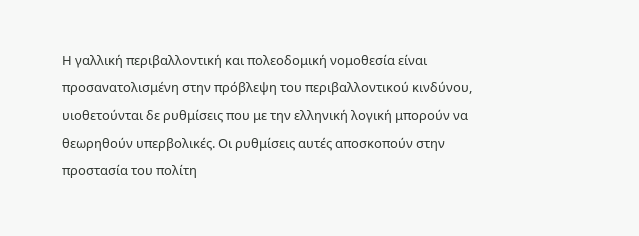Η γαλλική περιβαλλοντική και πολεοδομική νομοθεσία είναι προσανατολισμένη στην πρόβλεψη του περιβαλλοντικού κινδύνου, υιοθετούνται δε ρυθμίσεις που με την ελληνική λογική μπορούν να θεωρηθούν υπερβολικές. Οι ρυθμίσεις αυτές αποσκοπούν στην προστασία του πολίτη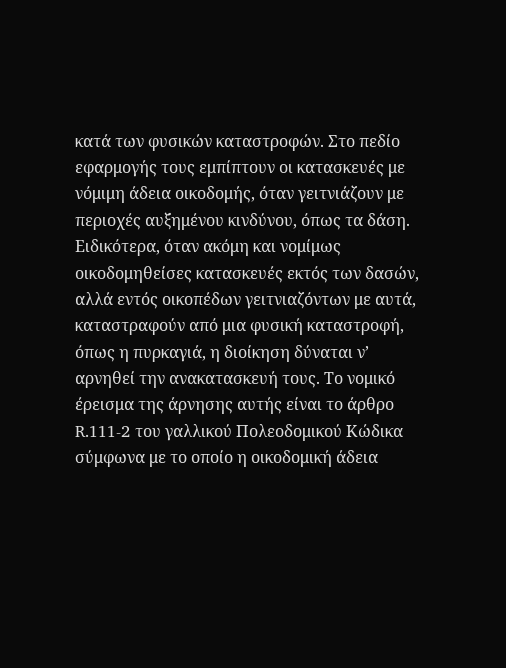κατά των φυσικών καταστροφών. Στο πεδίο εφαρμογής τους εμπίπτουν οι κατασκευές με νόμιμη άδεια οικοδομής, όταν γειτνιάζουν με περιοχές αυξημένου κινδύνου, όπως τα δάση.
Ειδικότερα, όταν ακόμη και νομίμως οικοδομηθείσες κατασκευές εκτός των δασών, αλλά εντός οικοπέδων γειτνιαζόντων με αυτά, καταστραφούν από μια φυσική καταστροφή, όπως η πυρκαγιά, η διοίκηση δύναται ν’ αρνηθεί την ανακατασκευή τους. Το νομικό έρεισμα της άρνησης αυτής είναι το άρθρο R.111-2 του γαλλικού Πολεοδομικού Κώδικα σύμφωνα με το οποίο η οικοδομική άδεια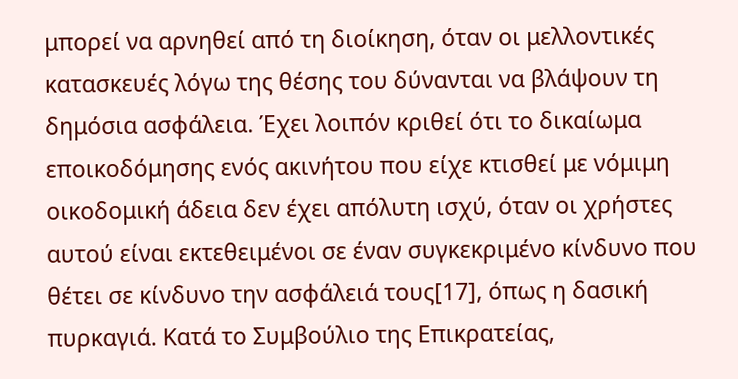μπορεί να αρνηθεί από τη διοίκηση, όταν οι μελλοντικές κατασκευές λόγω της θέσης του δύνανται να βλάψουν τη δημόσια ασφάλεια. Έχει λοιπόν κριθεί ότι το δικαίωμα εποικοδόμησης ενός ακινήτου που είχε κτισθεί με νόμιμη οικοδομική άδεια δεν έχει απόλυτη ισχύ, όταν οι χρήστες αυτού είναι εκτεθειμένοι σε έναν συγκεκριμένο κίνδυνο που θέτει σε κίνδυνο την ασφάλειά τους[17], όπως η δασική πυρκαγιά. Κατά το Συμβούλιο της Επικρατείας,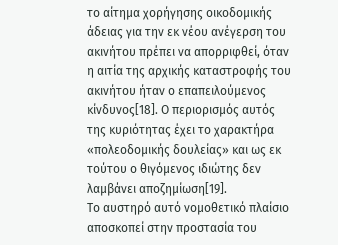το αίτημα χορήγησης οικοδομικής άδειας για την εκ νέου ανέγερση του ακινήτου πρέπει να απορριφθεί, όταν η αιτία της αρχικής καταστροφής του ακινήτου ήταν ο επαπειλούμενος κίνδυνος[18]. Ο περιορισμός αυτός της κυριότητας έχει το χαρακτήρα «πολεοδομικής δουλείας» και ως εκ τούτου ο θιγόμενος ιδιώτης δεν λαμβάνει αποζημίωση[19].
Το αυστηρό αυτό νομοθετικό πλαίσιο αποσκοπεί στην προστασία του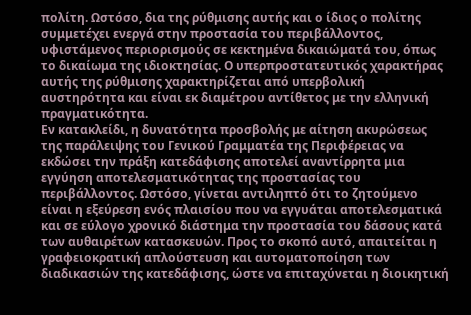πολίτη. Ωστόσο, δια της ρύθμισης αυτής και ο ίδιος ο πολίτης συμμετέχει ενεργά στην προστασία του περιβάλλοντος, υφιστάμενος περιορισμούς σε κεκτημένα δικαιώματά του, όπως το δικαίωμα της ιδιοκτησίας. Ο υπερπροστατευτικός χαρακτήρας αυτής της ρύθμισης χαρακτηρίζεται από υπερβολική αυστηρότητα και είναι εκ διαμέτρου αντίθετος με την ελληνική πραγματικότητα.
Εν κατακλείδι, η δυνατότητα προσβολής με αίτηση ακυρώσεως της παράλειψης του Γενικού Γραμματέα της Περιφέρειας να εκδώσει την πράξη κατεδάφισης αποτελεί αναντίρρητα μια εγγύηση αποτελεσματικότητας της προστασίας του περιβάλλοντος. Ωστόσο, γίνεται αντιληπτό ότι το ζητούμενο είναι η εξεύρεση ενός πλαισίου που να εγγυάται αποτελεσματικά και σε εύλογο χρονικό διάστημα την προστασία του δάσους κατά των αυθαιρέτων κατασκευών. Προς το σκοπό αυτό, απαιτείται η γραφειοκρατική απλούστευση και αυτοματοποίηση των διαδικασιών της κατεδάφισης, ώστε να επιταχύνεται η διοικητική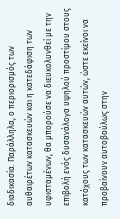διαδικασία. Παράλληλα, ο περιορισμός των αυθαιρέτων κατασκευών και η κατεδάφιση των υφισταμένων, θα μπορούσε να διευκολυνθεί με την επιβολή ενός δυσανάλογα υψηλού προστίμου στους κατόχους των κατασκευών αυτών, ώστε εκείνοι να προβαίνουν αυτοβούλως στην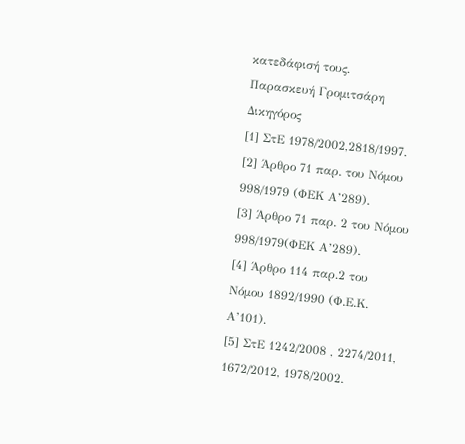κατεδάφισή τους.
Παρασκευή Γρομιτσάρη
Δικηγόρος
[1] ΣτΕ 1978/2002,2818/1997.
[2] Άρθρο 71 παρ. του Νόμου 998/1979 (ΦΕΚ Α’289).
[3] Άρθρο 71 παρ. 2 του Νόμου 998/1979(ΦΕΚ Α’289).
[4] Άρθρο 114 παρ.2 του Νόμου 1892/1990 (Φ.Ε.Κ. Α’101).
[5] ΣτΕ 1242/2008 , 2274/2011, 1672/2012, 1978/2002.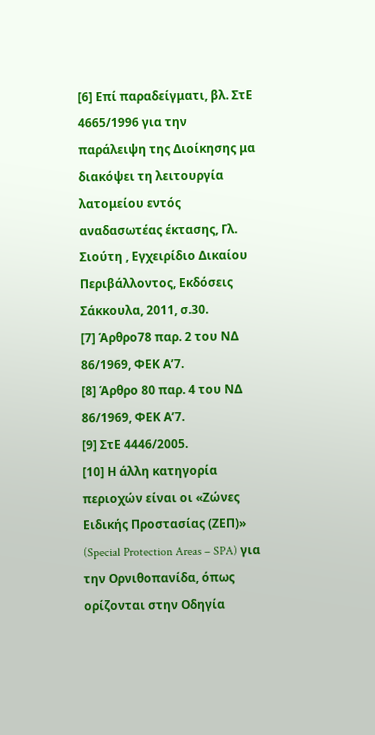[6] Επί παραδείγματι, βλ. ΣτΕ 4665/1996 για την παράλειψη της Διοίκησης μα διακόψει τη λειτουργία λατομείου εντός αναδασωτέας έκτασης, Γλ. Σιούτη , Εγχειρίδιο Δικαίου Περιβάλλοντος, Εκδόσεις Σάκκουλα, 2011, σ.30.
[7] Άρθρο78 παρ. 2 του ΝΔ 86/1969, ΦΕΚ Α’7.
[8] Άρθρο 80 παρ. 4 του ΝΔ 86/1969, ΦΕΚ Α’7.
[9] ΣτΕ 4446/2005.
[10] Η άλλη κατηγορία περιοχών είναι οι «Ζώνες Ειδικής Προστασίας (ΖΕΠ)» (Special Protection Areas – SPA) για την Ορνιθοπανίδα, όπως ορίζονται στην Οδηγία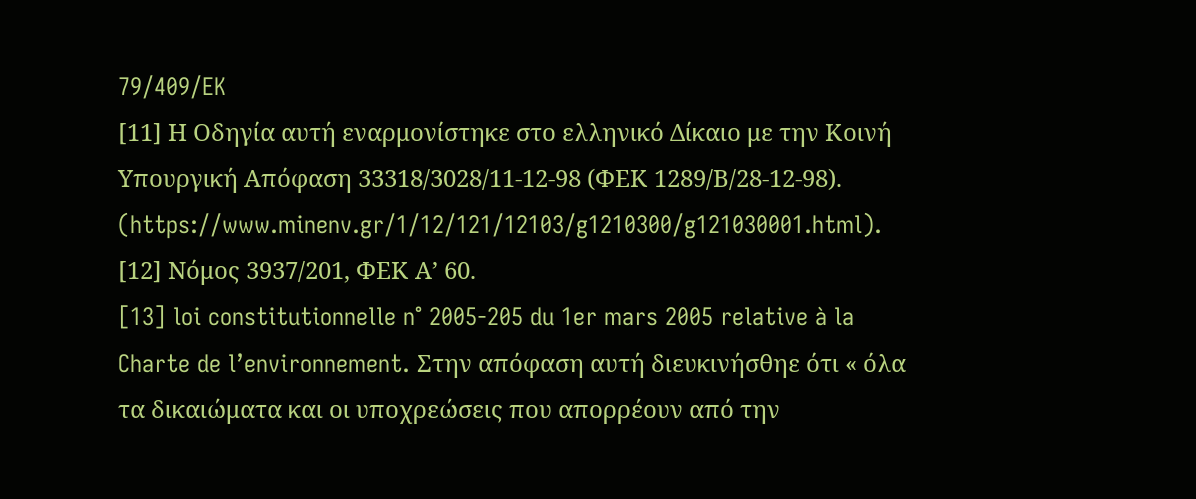79/409/EK
[11] Η Οδηγία αυτή εναρμονίστηκε στο ελληνικό Δίκαιο με την Κοινή Υπουργική Απόφαση 33318/3028/11-12-98 (ΦΕΚ 1289/Β/28-12-98). (https://www.minenv.gr/1/12/121/12103/g1210300/g121030001.html).
[12] Νόμος 3937/201, ΦΕΚ Α’ 60.
[13] loi constitutionnelle n° 2005-205 du 1er mars 2005 relative à la Charte de l’environnement. Στην απόφαση αυτή διευκινήσθηε ότι « όλα τα δικαιώματα και οι υποχρεώσεις που απορρέουν από την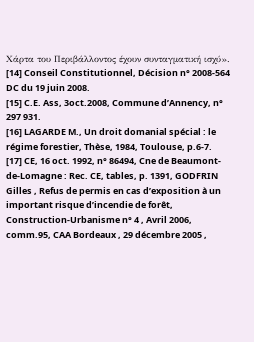Χάρτα του Περιβάλλοντος έχουν συνταγματική ισχύ».
[14] Conseil Constitutionnel, Décision n° 2008-564 DC du 19 juin 2008.
[15] C.E. Ass, 3oct.2008, Commune d’Annency, n° 297 931.
[16] LAGARDE M., Un droit domanial spécial : le régime forestier, Thèse, 1984, Toulouse, p.6-7.
[17] CE, 16 oct. 1992, n° 86494, Cne de Beaumont-de-Lomagne : Rec. CE, tables, p. 1391, GODFRIN Gilles , Refus de permis en cas d’exposition à un important risque d’incendie de forêt, Construction-Urbanisme n° 4 , Avril 2006, comm.95, CAA Bordeaux , 29 décembre 2005 ,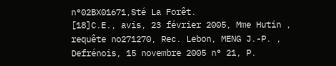n°02BX01671,Sté La Forêt.
[18]C.E., avis, 23 février 2005, Mme Hutin , requête no271270, Rec. Lebon, MENG J.-P. , Defrénois, 15 novembre 2005 n° 21, P.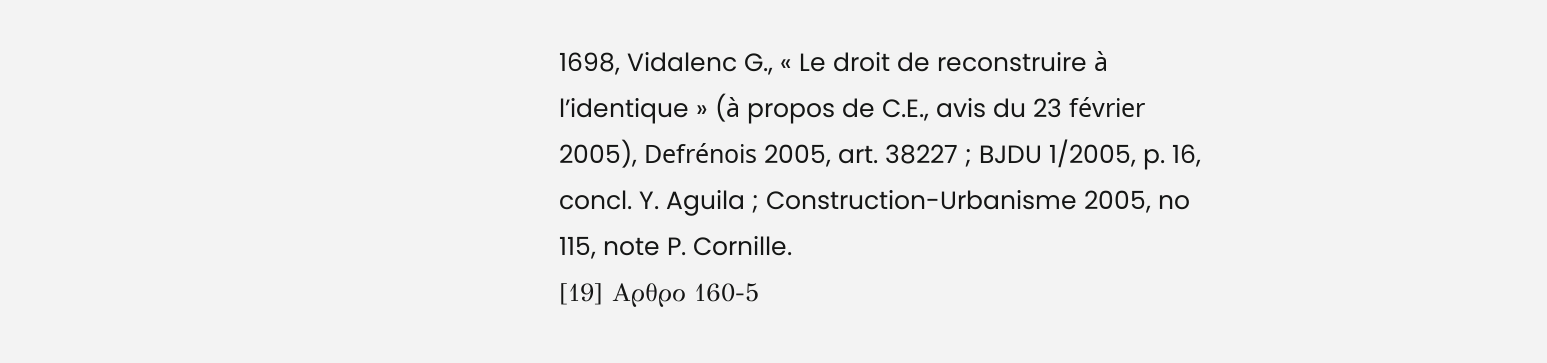1698, Vidalenc G., « Le droit de reconstruire à l’identique » (à propos de C.E., avis du 23 février 2005), Defrénois 2005, art. 38227 ; BJDU 1/2005, p. 16, concl. Y. Aguila ; Construction-Urbanisme 2005, no 115, note P. Cornille.
[19] Αρθρο 160-5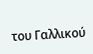του Γαλλικού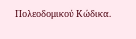Πολεοδομικού Κώδικα.